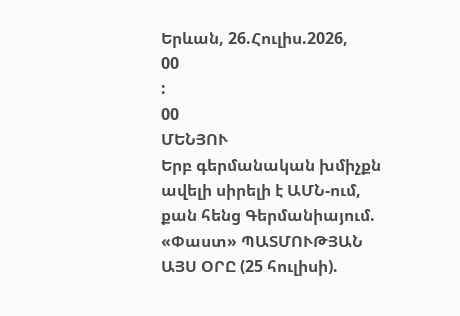Երևան, 26.Հուլիս.2026,
00
:
00
ՄԵՆՅՈՒ
Երբ գերմանական խմիչքն ավելի սիրելի է ԱՄՆ-ում, քան հենց Գերմանիայում. «Փաստ» ՊԱՏՄՈՒԹՅԱՆ ԱՅՍ ՕՐԸ (25 հուլիսի).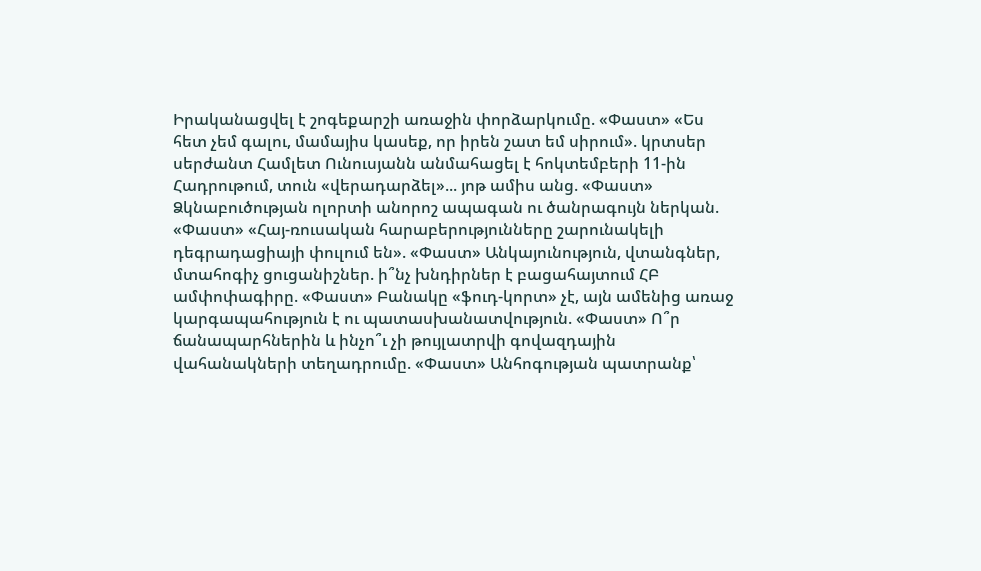Իրականացվել է շոգեքարշի առաջին փորձարկումը. «Փաստ» «Ես հետ չեմ գալու, մամայիս կասեք, որ իրեն շատ եմ սիրում». կրտսեր սերժանտ Համլետ Ունուսյանն անմահացել է հոկտեմբերի 11-ին Հադրութում, տուն «վերադարձել»... յոթ ամիս անց. «Փաստ» Ձկնաբուծության ոլորտի անորոշ ապագան ու ծանրագույն ներկան. «Փաստ» «Հայ-ռուսական հարաբերությունները շարունակելի դեգրադացիայի փուլում են». «Փաստ» Անկայունություն, վտանգներ, մտահոգիչ ցուցանիշներ. ի՞նչ խնդիրներ է բացահայտում ՀԲ ամփոփագիրը. «Փաստ» Բանակը «ֆուդ-կորտ» չէ, այն ամենից առաջ կարգապահություն է ու պատասխանատվություն. «Փաստ» Ո՞ր ճանապարհներին և ինչո՞ւ չի թույլատրվի գովազդային վահանակների տեղադրումը. «Փաստ» Անհոգության պատրանք՝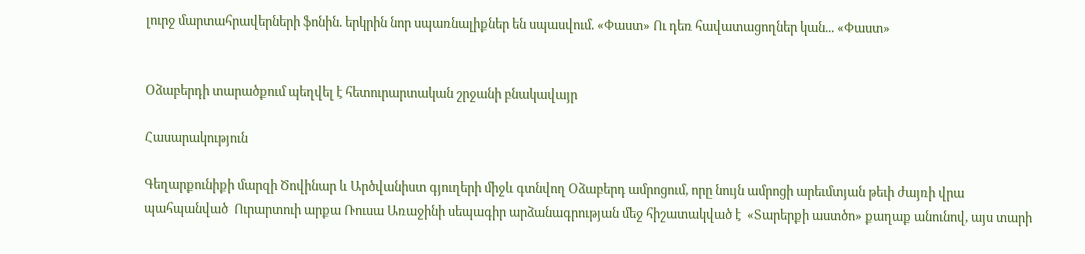լուրջ մարտահրավերների ֆոնին. երկրին նոր սպառնալիքներ են սպասվում. «Փաստ» Ու դեռ հավատացողներ կան... «Փաստ»


Օձաբերդի տարածքում պեղվել է հետուրարտական շրջանի բնակավայր

Հասարակություն

Գեղարքունիքի մարզի Ծովինար և Արծվանիստ գյուղերի միջև գտնվող Օձաբերդ ամրոցում, որը նույն ամրոցի արեւմտյան թեւի ժայռի վրա պահպանված  Ուրարտուի արքա Ռուսա Առաջինի սեպագիր արձանագրության մեջ հիշատակված է  «Տարերքի աստծո» քաղաք անունով, այս տարի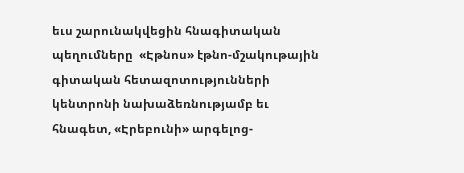եւս շարունակվեցին հնագիտական պեղումները  «Էթնոս» էթնո-մշակութային գիտական հետազոտությունների կենտրոնի նախաձեռնությամբ եւ հնագետ, «Էրեբունի» արգելոց-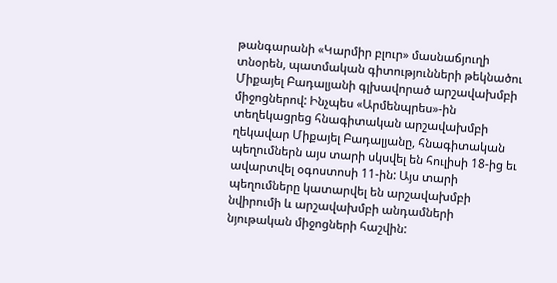թանգարանի «Կարմիր բլուր» մասնաճյուղի տնօրեն, պատմական գիտությունների թեկնածու Միքայել Բադալյանի գլխավորած արշավախմբի միջոցներով: Ինչպես «Արմենպրես»-ին տեղեկացրեց հնագիտական արշավախմբի ղեկավար Միքայել Բադալյանը, հնագիտական պեղումներն այս տարի սկսվել են հուլիսի 18-ից եւ ավարտվել օգոստոսի 11-ին: Այս տարի պեղումները կատարվել են արշավախմբի նվիրումի և արշավախմբի անդամների նյութական միջոցների հաշվին: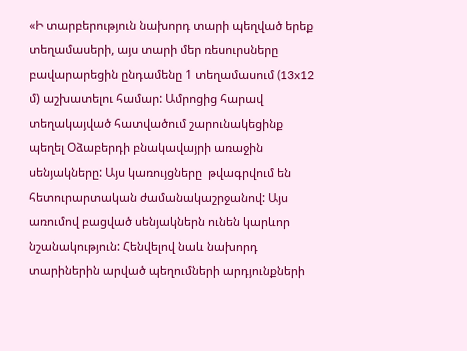«Ի տարբերություն նախորդ տարի պեղված երեք տեղամասերի, այս տարի մեր ռեսուրսները բավարարեցին ընդամենը 1 տեղամասում (13x12 մ) աշխատելու համար: Ամրոցից հարավ տեղակայված հատվածում շարունակեցինք պեղել Օձաբերդի բնակավայրի առաջին սենյակները: Այս կառույցները  թվագրվում են հետուրարտական ժամանակաշրջանով: Այս առումով բացված սենյակներն ունեն կարևոր նշանակություն: Հենվելով նաև նախորդ տարիներին արված պեղումների արդյունքների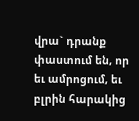վրա` դրանք փաստում են, որ  եւ ամրոցում, եւ բլրին հարակից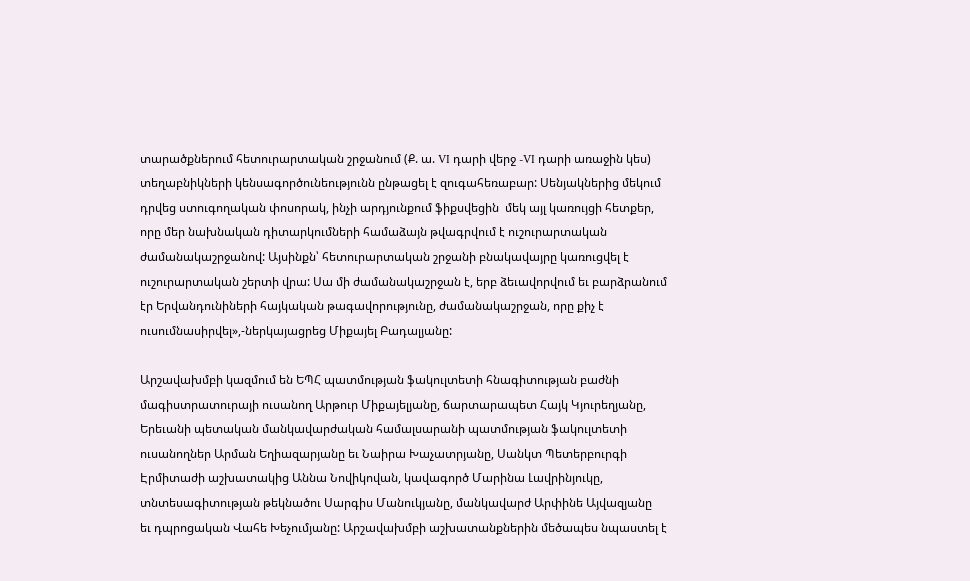տարածքներում հետուրարտական շրջանում (Ք. ա. VI դարի վերջ -VI դարի առաջին կես) տեղաբնիկների կենսագործունեությունն ընթացել է զուգահեռաբար: Սենյակներից մեկում դրվեց ստուգողական փոսորակ, ինչի արդյունքում ֆիքսվեցին  մեկ այլ կառույցի հետքեր, որը մեր նախնական դիտարկումների համաձայն թվագրվում է ուշուրարտական ժամանակաշրջանով: Այսինքն՝ հետուրարտական շրջանի բնակավայրը կառուցվել է ուշուրարտական շերտի վրա: Սա մի ժամանակաշրջան է, երբ ձեւավորվում եւ բարձրանում էր Երվանդունիների հայկական թագավորությունը, ժամանակաշրջան, որը քիչ է ուսումնասիրվել»,-ներկայացրեց Միքայել Բադալյանը:

Արշավախմբի կազմում են ԵՊՀ պատմության ֆակուլտետի հնագիտության բաժնի մագիստրատուրայի ուսանող Արթուր Միքայելյանը, ճարտարապետ Հայկ Կյուրեղյանը, Երեւանի պետական մանկավարժական համալսարանի պատմության ֆակուլտետի ուսանողներ Արման Եղիազարյանը եւ Նաիրա Խաչատրյանը, Սանկտ Պետերբուրգի Էրմիտաժի աշխատակից Աննա Նովիկովան, կավագործ Մարինա Լավրինյուկը, տնտեսագիտության թեկնածու Սարգիս Մանուկյանը, մանկավարժ Արփինե Այվազյանը  եւ դպրոցական Վահե Խեչումյանը: Արշավախմբի աշխատանքներին մեծապես նպաստել է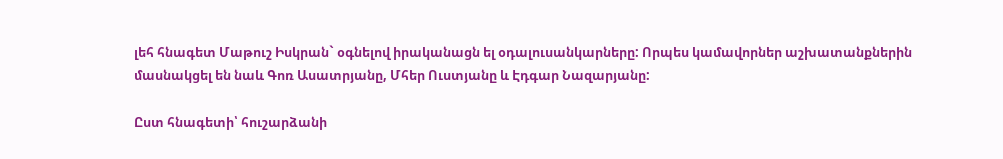լեհ հնագետ Մաթուշ Իսկրան` օգնելով իրականացն ել օդալուսանկարները: Որպես կամավորներ աշխատանքներին մասնակցել են նաև Գոռ Ասատրյանը, Մհեր Ուստյանը և Էդգար Նազարյանը:

Ըստ հնագետի՝ հուշարձանի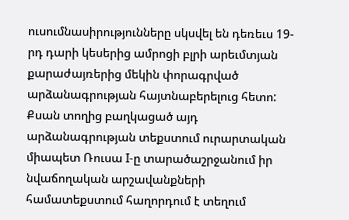ուսումնասիրությունները սկսվել են դեռեւս 19-րդ դարի կեսերից ամրոցի բլրի արեւմտյան քարաժայռերից մեկին փորագրված արձանագրության հայտնաբերելուց հետո: Քսան տողից բաղկացած այդ արձանագրության տեքստում ուրարտական միապետ Ռուսա I-ը տարածաշրջանում իր նվաճողական արշավանքների համատեքստում հաղորդում է տեղում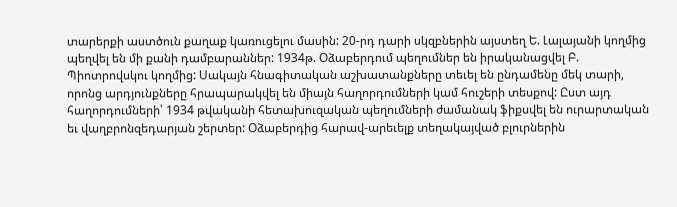տարերքի աստծուն քաղաք կառուցելու մասին: 20-րդ դարի սկզբներին այստեղ Ե. Լալայանի կողմից պեղվել են մի քանի դամբարաններ: 1934թ. Օձաբերդում պեղումներ են իրականացվել Բ. Պիոտրովսկու կողմից: Սակայն հնագիտական աշխատանքները տեւել են ընդամենը մեկ տարի, որոնց արդյունքները հրապարակվել են միայն հաղորդումների կամ հուշերի տեսքով: Ըստ այդ հաղորդումների՝ 1934 թվականի հետախուզական պեղումների ժամանակ ֆիքսվել են ուրարտական եւ վաղբրոնզեդարյան շերտեր: Օձաբերդից հարավ-արեւելք տեղակայված բլուրներին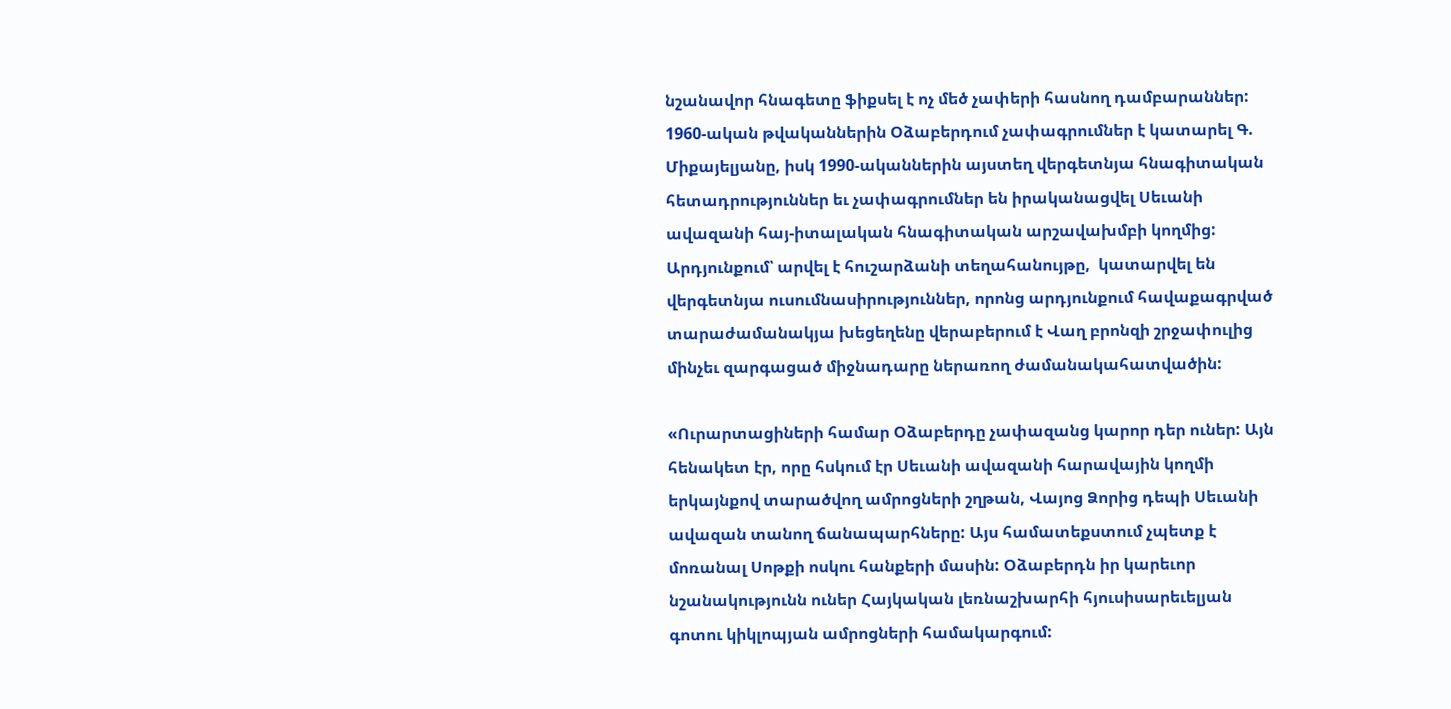նշանավոր հնագետը ֆիքսել է ոչ մեծ չափերի հասնող դամբարաններ:  1960-ական թվականներին Օձաբերդում չափագրումներ է կատարել Գ. Միքայելյանը, իսկ 1990-ականներին այստեղ վերգետնյա հնագիտական հետադրություններ եւ չափագրումներ են իրականացվել Սեւանի ավազանի հայ-իտալական հնագիտական արշավախմբի կողմից: Արդյունքում՝ արվել է հուշարձանի տեղահանույթը,  կատարվել են վերգետնյա ուսումնասիրություններ, որոնց արդյունքում հավաքագրված տարաժամանակյա խեցեղենը վերաբերում է Վաղ բրոնզի շրջափուլից մինչեւ զարգացած միջնադարը ներառող ժամանակահատվածին:

«Ուրարտացիների համար Օձաբերդը չափազանց կարոր դեր ուներ: Այն հենակետ էր, որը հսկում էր Սեւանի ավազանի հարավային կողմի երկայնքով տարածվող ամրոցների շղթան, Վայոց Ձորից դեպի Սեւանի ավազան տանող ճանապարհները: Այս համատեքստում չպետք է մոռանալ Սոթքի ոսկու հանքերի մասին: Օձաբերդն իր կարեւոր նշանակությունն ուներ Հայկական լեռնաշխարհի հյուսիսարեւելյան գոտու կիկլոպյան ամրոցների համակարգում: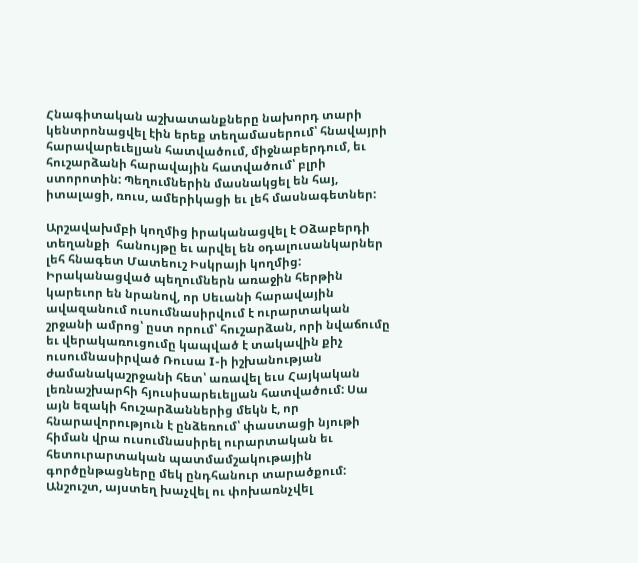Հնագիտական աշխատանքները նախորդ տարի կենտրոնացվել էին երեք տեղամասերում՝ հնավայրի հարավարեւելյան հատվածում, միջնաբերդում, եւ  հուշարձանի հարավային հատվածում՝ բլրի ստորոտին: Պեղումներին մասնակցել են հայ, իտալացի, ռուս, ամերիկացի եւ լեհ մասնագետներ:

Արշավախմբի կողմից իրականացվել է Օձաբերդի տեղանքի  հանույթը եւ արվել են օդալուսանկարներ լեհ հնագետ Մատեուշ Իսկրայի կողմից: Իրականացված պեղումներն առաջին հերթին կարեւոր են նրանով, որ Սեւանի հարավային ավազանում ուսումնասիրվում է ուրարտական շրջանի ամրոց՝ ըստ որում՝ հուշարձան, որի նվաճումը եւ վերակառուցումը կապված է տակավին քիչ ուսումնասիրված Ռուսա I-ի իշխանության ժամանակաշրջանի հետ՝ առավել եւս Հայկական լեռնաշխարհի հյուսիսարեւելյան հատվածում: Սա այն եզակի հուշարձաններից մեկն է, որ հնարավորություն է ընձեռում՝ փաստացի նյութի հիման վրա ուսումնասիրել ուրարտական եւ հետուրարտական պատմամշակութային գործընթացները մեկ ընդհանուր տարածքում: Անշուշտ, այստեղ խաչվել ու փոխառնչվել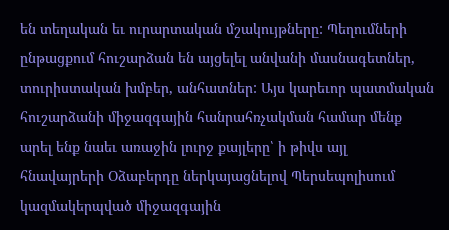են տեղական եւ ուրարտական մշակույթները: Պեղումների ընթացքում հուշարձան են այցելել անվանի մասնագետներ, տուրիստական խմբեր, անհատներ: Այս կարեւոր պատմական հուշարձանի միջազգային հանրահռչակման համար մենք արել ենք նաեւ առաջին լուրջ քայլերը՝ ի թիվս այլ հնավայրերի Օձաբերդը ներկայացնելով Պերսեպոլիսում կազմակերպված միջազգային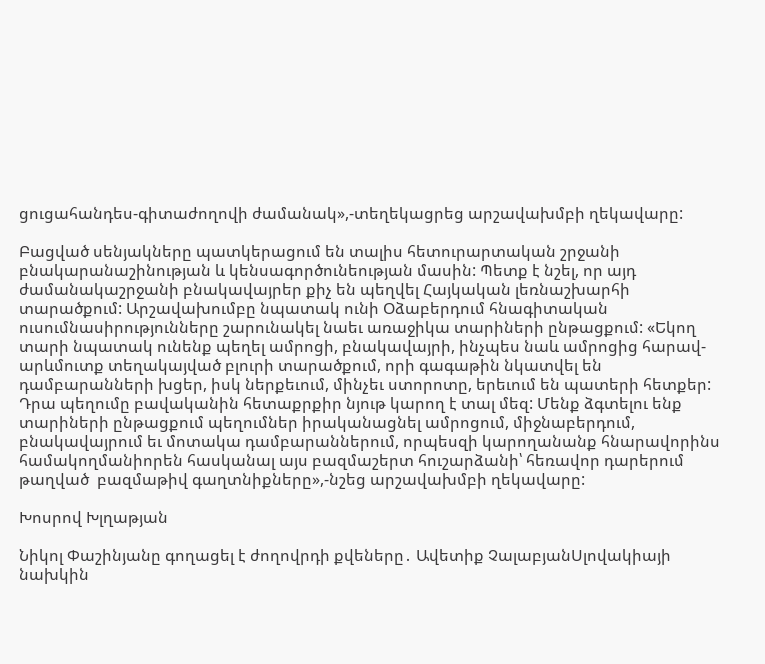ցուցահանդես-գիտաժողովի ժամանակ»,-տեղեկացրեց արշավախմբի ղեկավարը:

Բացված սենյակները պատկերացում են տալիս հետուրարտական շրջանի բնակարանաշինության և կենսագործունեության մասին: Պետք է նշել, որ այդ ժամանակաշրջանի բնակավայրեր քիչ են պեղվել Հայկական լեռնաշխարհի տարածքում: Արշավախումբը նպատակ ունի Օձաբերդում հնագիտական ուսումնասիրությունները շարունակել նաեւ առաջիկա տարիների ընթացքում: «Եկող տարի նպատակ ունենք պեղել ամրոցի, բնակավայրի, ինչպես նաև ամրոցից հարավ-արևմուտք տեղակայված բլուրի տարածքում, որի գագաթին նկատվել են դամբարանների խցեր, իսկ ներքեւում, մինչեւ ստորոտը, երեւում են պատերի հետքեր: Դրա պեղումը բավականին հետաքրքիր նյութ կարող է տալ մեզ: Մենք ձգտելու ենք տարիների ընթացքում պեղումներ իրականացնել ամրոցում, միջնաբերդում, բնակավայրում եւ մոտակա դամբարաններում, որպեսզի կարողանանք հնարավորինս համակողմանիորեն հասկանալ այս բազմաշերտ հուշարձանի՝ հեռավոր դարերում թաղված  բազմաթիվ գաղտնիքները»,-նշեց արշավախմբի ղեկավարը:

Խոսրով Խլղաթյան

Նիկոլ Փաշինյանը գողացել է ժողովրդի քվեները․ Ավետիք ՉալաբյանՍլովակիայի նախկին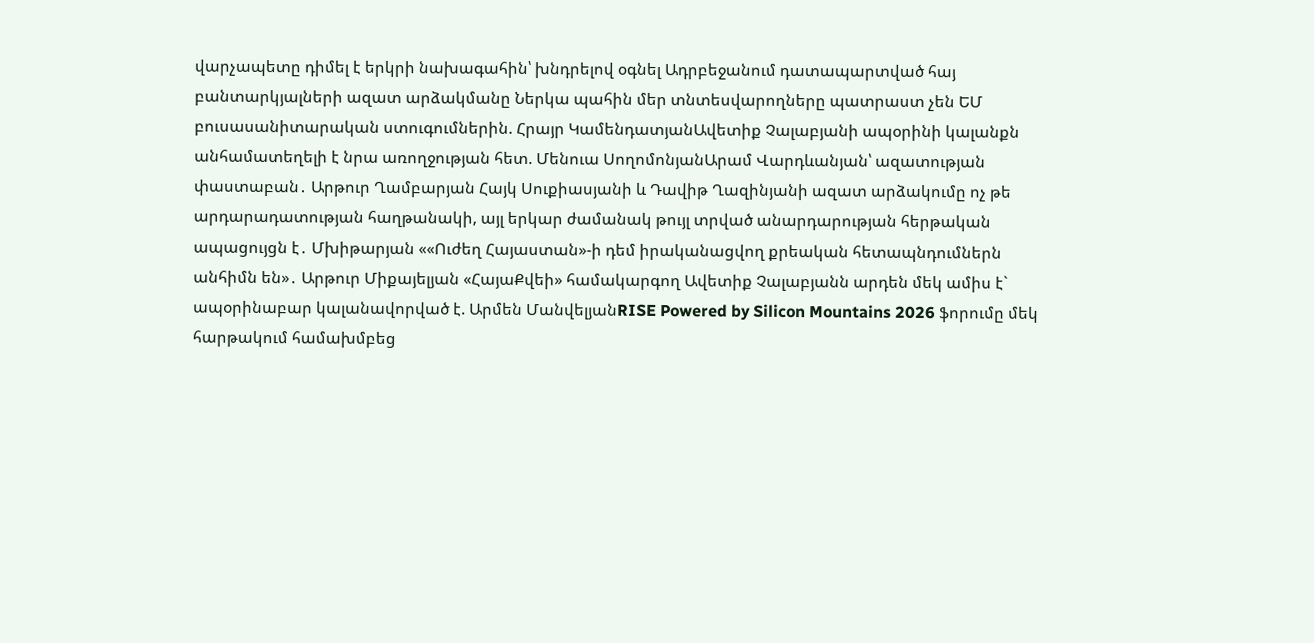վարչապետը դիմել է երկրի նախագահին՝ խնդրելով օգնել Ադրբեջանում դատապարտված հայ բանտարկյալների ազատ արձակմանը Ներկա պահին մեր տնտեսվարողները պատրաստ չեն ԵՄ բուսասանիտարական ստուգումներին. Հրայր ԿամենդատյանԱվետիք Չալաբյանի ապօրինի կալանքն անհամատեղելի է նրա առողջության հետ. Մենուա ՍողոմոնյանԱրամ Վարդևանյան՝ ազատության փաստաբան․ Արթուր Ղամբարյան Հայկ Սուքիասյանի և Դավիթ Ղազինյանի ազատ արձակումը ոչ թե արդարադատության հաղթանակի, այլ երկար ժամանակ թույլ տրված անարդարության հերթական ապացույցն է․ Մխիթարյան ««Ուժեղ Հայաստան»-ի դեմ իրականացվող քրեական հետապնդումներն անհիմն են»․ Արթուր Միքայելյան «ՀայաՔվեի» համակարգող Ավետիք Չալաբյանն արդեն մեկ ամիս է` ապօրինաբար կալանավորված է. Արմեն ՄանվելյանRISE Powered by Silicon Mountains 2026 ֆորումը մեկ հարթակում համախմբեց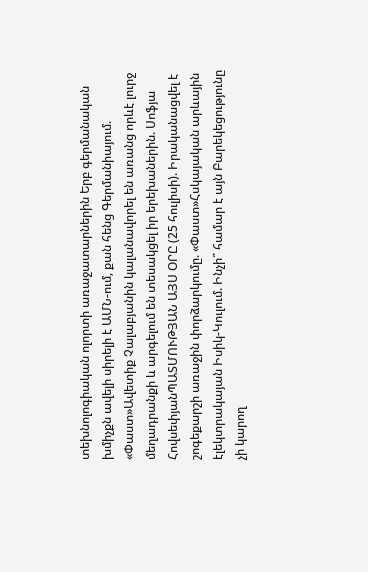տեխնոլոգիական ոլորտի առաջատարներին Երբ գերմանական խմիչքն ավելի սիրելի է ԱՄՆ-ում, քան հենց Գերմանիայում. «Փաստ»Ավետիք Չալաբյանին կալանավորել են առանց որևէ լուրջ մեղադրանքի և արգելում են տեսակցել իր երեխաներին. Սոֆյա ՀովսեփյանՊԱՏՄՈՒԹՅԱՆ ԱՅՍ ՕՐԸ (25 հուլիսի). Իրականացվել է շոգեքարշի առաջին փորձարկումը. «Փաստ»Հսկայական արևային էլեկտրակայան Իսիկ-Կուլում. Ինչի՞ համար է այն Բարեկեցությունը չի կարող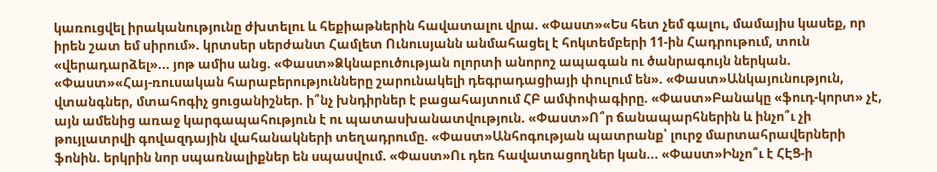կառուցվել իրականությունը ժխտելու և հեքիաթներին հավատալու վրա. «Փաստ»«Ես հետ չեմ գալու, մամայիս կասեք, որ իրեն շատ եմ սիրում». կրտսեր սերժանտ Համլետ Ունուսյանն անմահացել է հոկտեմբերի 11-ին Հադրութում, տուն «վերադարձել»... յոթ ամիս անց. «Փաստ»Ձկնաբուծության ոլորտի անորոշ ապագան ու ծանրագույն ներկան. «Փաստ»«Հայ-ռուսական հարաբերությունները շարունակելի դեգրադացիայի փուլում են». «Փաստ»Անկայունություն, վտանգներ, մտահոգիչ ցուցանիշներ. ի՞նչ խնդիրներ է բացահայտում ՀԲ ամփոփագիրը. «Փաստ»Բանակը «ֆուդ-կորտ» չէ, այն ամենից առաջ կարգապահություն է ու պատասխանատվություն. «Փաստ»Ո՞ր ճանապարհներին և ինչո՞ւ չի թույլատրվի գովազդային վահանակների տեղադրումը. «Փաստ»Անհոգության պատրանք՝ լուրջ մարտահրավերների ֆոնին. երկրին նոր սպառնալիքներ են սպասվում. «Փաստ»Ու դեռ հավատացողներ կան... «Փաստ»Ինչո՞ւ է ՀԷՑ-ի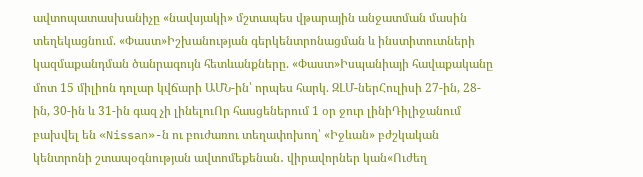ավտոպատասխանիչը «նավսյակի» մշտապես վթարային անջատման մասին տեղեկացնում. «Փաստ»Իշխանության գերկենտրոնացման և ինստիտուտների կազմաքանդման ծանրագույն հետևանքները. «Փաստ»Իսպանիայի հավաքականը մոտ 15 միլիոն դոլար կվճարի ԱՄՆ-ին՝ որպես հարկ. ԶԼՄ-ներՀուլիսի 27-ին, 28-ին, 30-ին և 31-ին գազ չի լինելուՈր հասցեներում 1 օր ջուր լինիԴիլիջանում բախվել են «Nissan»-ն ու բուժառու տեղափոխող՝ «Իջևան» բժշկական կենտրոնի շտապօգնության ավտոմեքենան․ վիրավորներ կան«Ուժեղ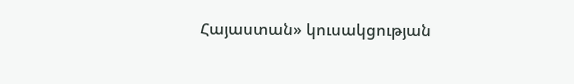Հայաստան» կուսակցության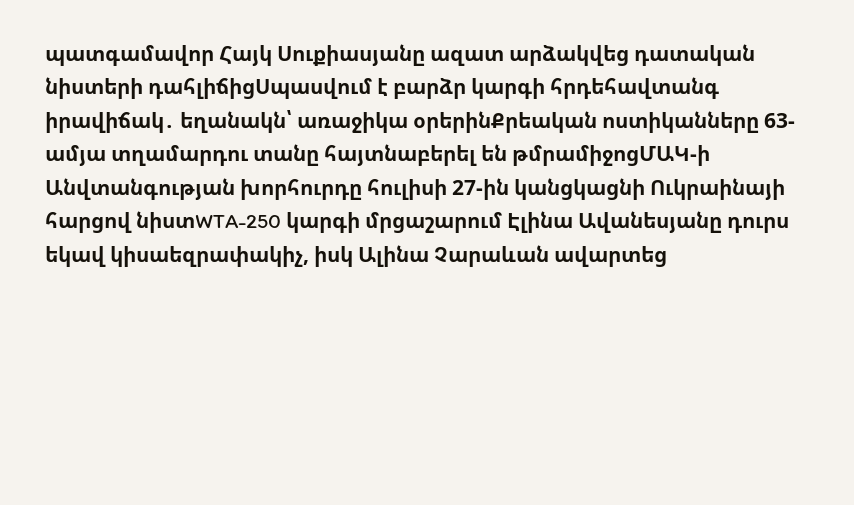պատգամավոր Հայկ Սուքիասյանը ազատ արձակվեց դատական նիստերի դահլիճիցՍպասվում է բարձր կարգի հրդեհավտանգ իրավիճակ․ եղանակն՝ առաջիկա օրերինՔրեական ոստիկանները 63-ամյա տղամարդու տանը հայտնաբերել են թմրամիջոցՄԱԿ-ի Անվտանգության խորհուրդը հուլիսի 27-ին կանցկացնի Ուկրաինայի հարցով նիստWTA-250 կարգի մրցաշարում Էլինա Ավանեսյանը դուրս եկավ կիսաեզրափակիչ, իսկ Ալինա Չարաևան ավարտեց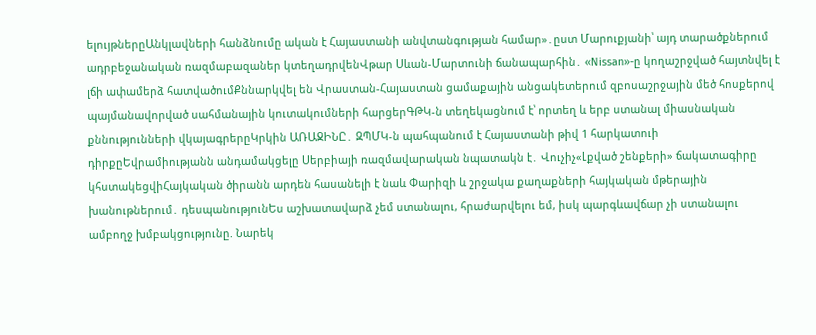ելույթներըԱնկլավների հանձնումը ական է Հայաստանի անվտանգության համար»․ըստ Մարուքյանի՝ այդ տարածքներում ադրբեջանական ռազմաբազաներ կտեղադրվենՎթար Սևան-Մարտունի ճանապարհին․ «Nissan»-ը կողաշրջված հայտնվել է լճի ափամերձ հատվածումՔննարկվել են Վրաստան-Հայաստան ցամաքային անցակետերում զբոսաշրջային մեծ հոսքերով պայմանավորված սահմանային կուտակումների հարցերԳԹԿ-ն տեղեկացնում է՝ որտեղ և երբ ստանալ միասնական քննությունների վկայագրերըԿրկին ԱՌԱՋԻՆԸ․ ԶՊՄԿ-ն պահպանում է Հայաստանի թիվ 1 հարկատուի դիրքըԵվրամիությանն անդամակցելը Սերբիայի ռազմավարական նպատակն է․ Վուչիչ«Լքված շենքերի» ճակատագիրը կհստակեցվիՀայկական ծիրանն արդեն հասանելի է նաև Փարիզի և շրջակա քաղաքների հայկական մթերային խանութներում․ դեսպանությունԵս աշխատավարձ չեմ ստանալու, հրաժարվելու եմ, իսկ պարգևավճար չի ստանալու ամբողջ խմբակցությունը. Նարեկ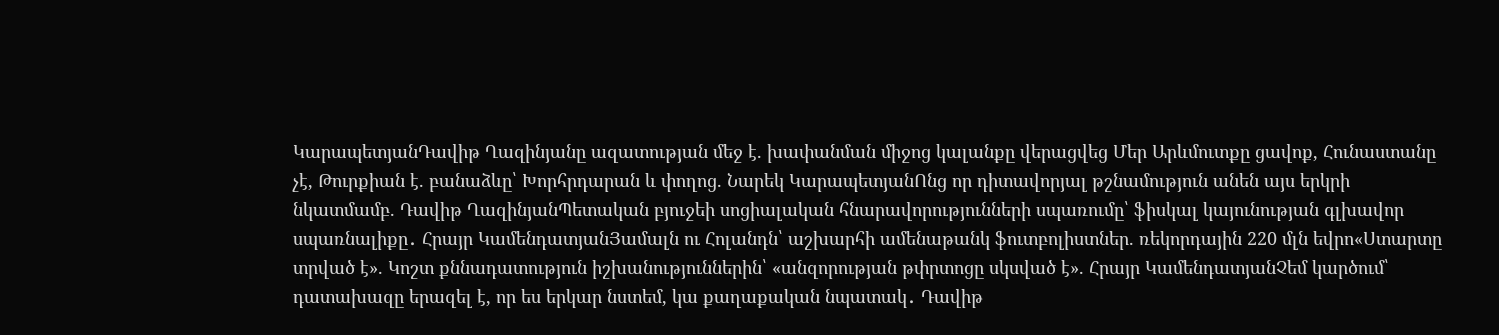ԿարապետյանԴավիթ Ղազինյանը ազատության մեջ է. խափանման միջոց կալանքը վերացվեց Մեր Արևմուտքը ցավոք, Հունաստանը չէ, Թուրքիան է. բանաձևը՝ Խորհրդարան և փողոց. Նարեկ ԿարապետյանՈնց որ դիտավորյալ թշնամություն անեն այս երկրի նկատմամբ. Դավիթ ՂազինյանՊետական բյուջեի սոցիալական հնարավորությունների սպառումը՝ ֆիսկալ կայունության գլխավոր սպառնալիքը․ Հրայր ԿամենդատյանՅամալն ու Հոլանդն՝ աշխարհի ամենաթանկ ֆուտբոլիստներ. ռեկորդային 220 մլն եվրո«Ստարտը տրված է». Կոշտ քննադատություն իշխանություններին՝ «անզորության թփրտոցը սկսված է». Հրայր ԿամենդատյանՉեմ կարծում՝ դատախազը երազել է, որ ես երկար նստեմ, կա քաղաքական նպատակ․ Դավիթ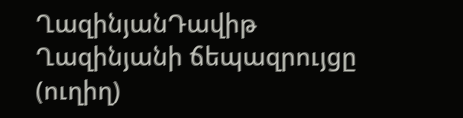ՂազինյանԴավիթ Ղազինյանի ճեպազրույցը (ուղիղ)